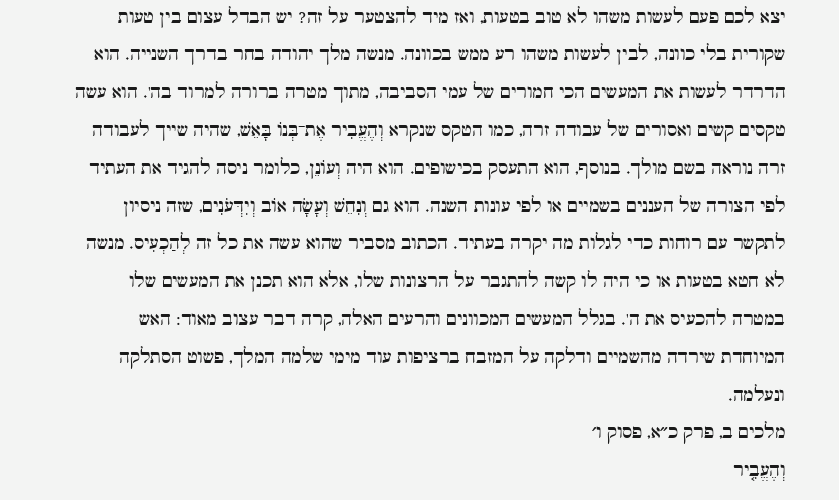יצא לכם פעם לעשות משהו לא טוב בטעות, ואז מיד להצטער על זה? יש הבדל עצום בין טעות שקורית בלי כוונה, לבין לעשות משהו רע ממש בכוונה. מנשה מלך יהודה בחר בדרך השנייה. הוא הדרדר לעשות את המעשים הכי חמורים של עמי הסביבה, מתוך מטרה ברורה למרוד בה'. הוא עשה טקסים קשים ואסורים של עבודה זרה, כמו הטקס שנקרא וְהֶעֱבִיר אֶת־בְּנוֹ בָּאֵשׁ, שהיה שייך לעבודה זרה נוראה בשם מולך. בנוסף, הוא התעסק בכישופים. הוא היה וְעוֹנֵן, כלומר ניסה להגיד את העתיד לפי הצורה של העננים בשמיים או לפי עונות השנה. הוא גם וְנִחֵשׁ וְעָשָׂה אוֹב וְיִדְּעֹנִים, שזה ניסיון לתקשר עם רוחות כדי לגלות מה יקרה בעתיד. הכתוב מסביר שהוא עשה את כל זה לְהַכְעִיס. מנשה לא חטא בטעות או כי היה לו קשה להתגבר על הרצונות שלו, אלא הוא תכנן את המעשים שלו במטרה להכעיס את ה'. בגלל המעשים המכוונים והרעים האלה, קרה דבר עצוב מאוד: האש המיוחדת שירדה מהשמיים ודלקה על המזבח ברציפות עוד מימי שלמה המלך, פשוט הסתלקה ונעלמה.
מלכים ב, פרק כ״א, פסוק ו׳
וְהֶעֱבִ֤יר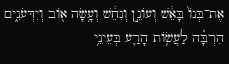אֶת־בְּנוֹ֙ בָּאֵ֔שׁ וְעוֹנֵ֣ן וְנִחֵ֔שׁ וְעָ֥שָׂה א֖וֹב וְיִדְּעֹנִ֑ים הִרְבָּ֗ה לַעֲשׂ֥וֹת הָרַ֛ע בְּעֵינֵ֥י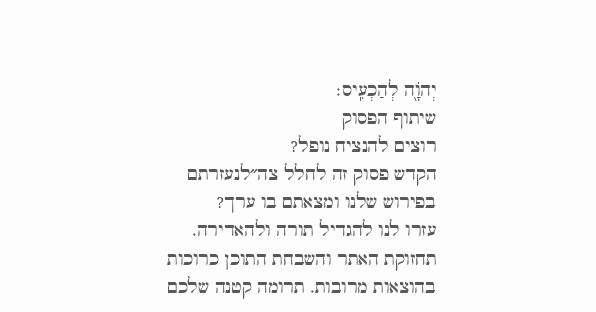יְהֹוָ֖ה לְהַכְעִֽיס׃
שיתוף הפסוק
רוצים להנציח נופל?
הקדש פסוק זה לחלל צה״לנעזרתם בפירוש שלנו ומצאתם בו ערך?
עזרו לנו להגדיל תורה ולהאדירה. תחזוקת האתר והשבחת התוכן כרוכות בהוצאות מרובות. תרומה קטנה שלכם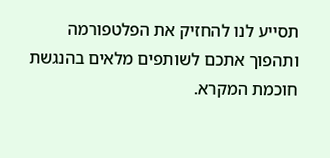תסייע לנו להחזיק את הפלטפורמה ותהפוך אתכם לשותפים מלאים בהנגשת חוכמת המקרא.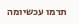תרמו עכשיומה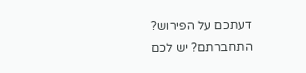דעתכם על הפירוש?
התחברתם? יש לכם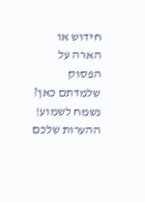חידוש או הארה על הפסוק שלמדתם כאן? נשמח לשמוע!
ההערות שלכם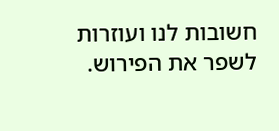חשובות לנו ועוזרות לשפר את הפירוש.